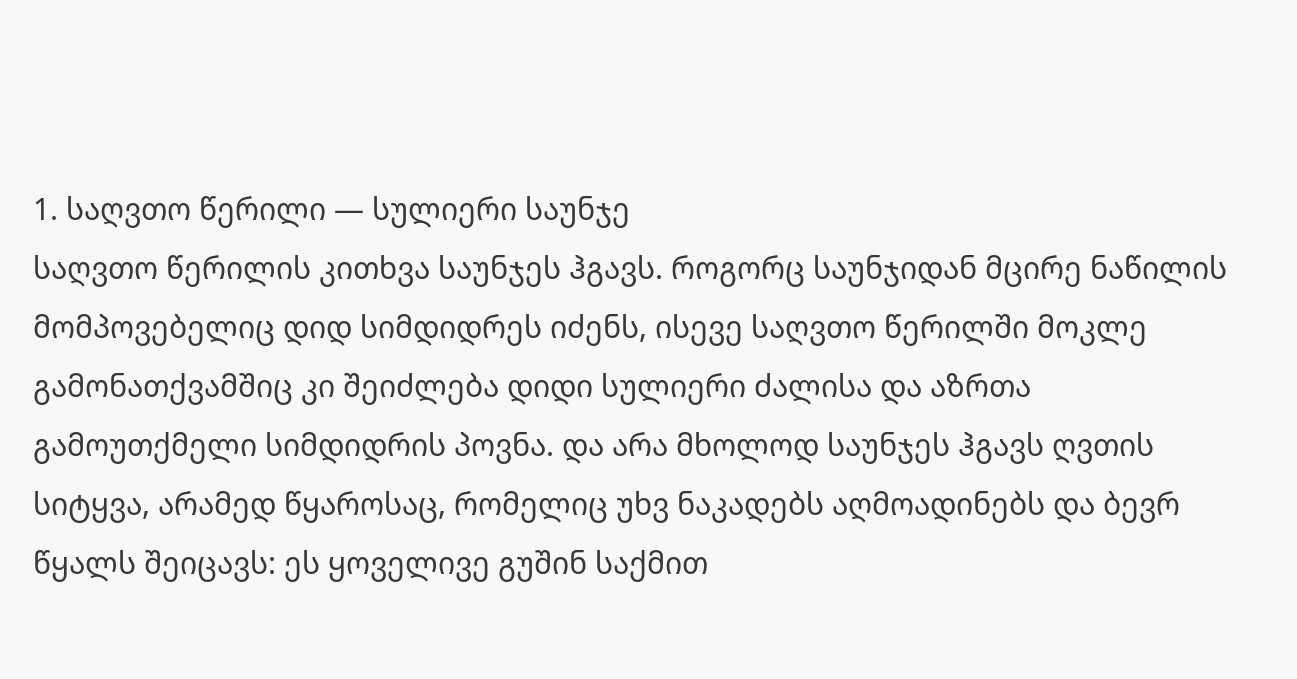1. საღვთო წერილი — სულიერი საუნჯე
საღვთო წერილის კითხვა საუნჯეს ჰგავს. როგორც საუნჯიდან მცირე ნაწილის მომპოვებელიც დიდ სიმდიდრეს იძენს, ისევე საღვთო წერილში მოკლე გამონათქვამშიც კი შეიძლება დიდი სულიერი ძალისა და აზრთა გამოუთქმელი სიმდიდრის პოვნა. და არა მხოლოდ საუნჯეს ჰგავს ღვთის სიტყვა, არამედ წყაროსაც, რომელიც უხვ ნაკადებს აღმოადინებს და ბევრ წყალს შეიცავს: ეს ყოველივე გუშინ საქმით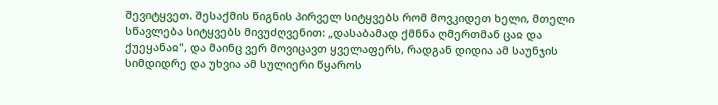შევიტყვეთ. შესაქმის წიგნის პირველ სიტყვებს რომ მოვკიდეთ ხელი, მთელი სწავლება სიტყვებს მივუძღვენით: „დასაბამად ქმნნა ღმერთმან ცაჲ და ქუეყანაჲ", და მაინც ვერ მოვიცავთ ყველაფერს, რადგან დიდია ამ საუნჯის სიმდიდრე და უხვია ამ სულიერი წყაროს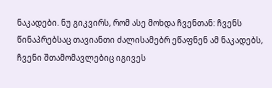ნაკადები. ნუ გიკვირს, რომ ასე მოხდა ჩვენთან: ჩვენს წინაპრებსაც თავიანთი ძალისამებრ ეწაფნენ ამ ნაკადებს, ჩვენი შთამომავლებიც იგივეს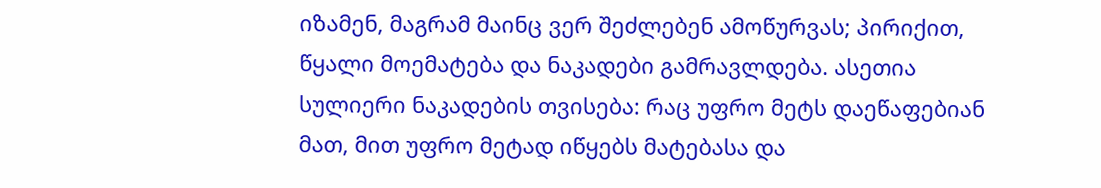იზამენ, მაგრამ მაინც ვერ შეძლებენ ამოწურვას; პირიქით, წყალი მოემატება და ნაკადები გამრავლდება. ასეთია სულიერი ნაკადების თვისება: რაც უფრო მეტს დაეწაფებიან მათ, მით უფრო მეტად იწყებს მატებასა და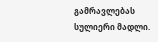გამრავლებას სულიერი მადლი.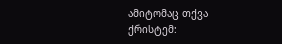ამიტომაც თქვა ქრისტემ: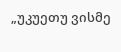„უკუეთუ ვისმე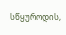სწყუროდის,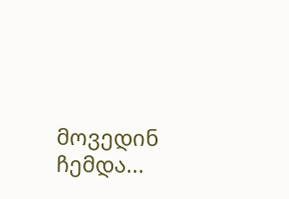მოვედინ ჩემდა...